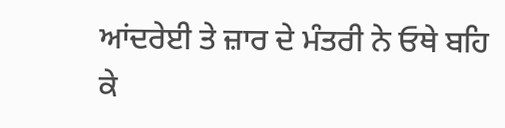ਆਂਦਰੇਈ ਤੇ ਜ਼ਾਰ ਦੇ ਮੰਤਰੀ ਨੇ ਓਥੇ ਬਹਿ ਕੇ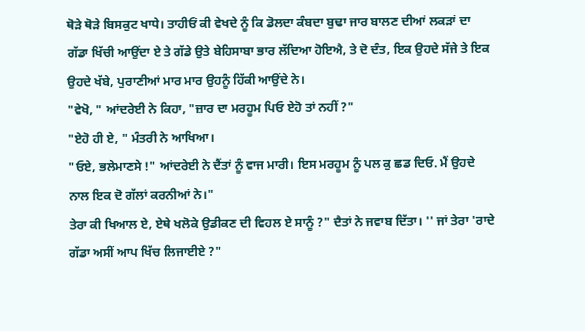ਥੋੜੇ ਥੋੜੇ ਬਿਸਕੁਟ ਖਾਧੇ। ਤਾਹੀਓਂ ਕੀ ਵੇਖਦੇ ਨੂੰ ਕਿ ਡੋਲਦਾ ਕੰਬਦਾ ਬੁਢਾ ਜਾਰ ਬਾਲਣ ਦੀਆਂ ਲਕੜਾਂ ਦਾ ਗੱਡਾ ਖਿੱਚੀ ਆਉਂਦਾ ਏ ਤੇ ਗੱਡੇ ਉਤੇ ਬੇਹਿਸਾਬਾ ਭਾਰ ਲੱਦਿਆ ਹੋਇਐ, ਤੇ ਦੋ ਦੰਤ, ਇਕ ਉਹਦੇ ਸੱਜੇ ਤੇ ਇਕ ਉਹਦੇ ਖੱਬੇ, ਪੁਰਾਣੀਆਂ ਮਾਰ ਮਾਰ ਉਹਨੂੰ ਹਿੱਕੀ ਆਉਂਦੇ ਨੇ।
"ਵੇਖੋ, " ਆਂਦਰੇਈ ਨੇ ਕਿਹਾ, "ਜ਼ਾਰ ਦਾ ਮਰਹੂਮ ਪਿਓ ਏਹੋ ਤਾਂ ਨਹੀਂ ?"
"ਏਹੋ ਹੀ ਏ, " ਮੰਤਰੀ ਨੇ ਆਖਿਆ।
"ਓਏ, ਭਲੇਮਾਣਸੇ !" ਆਂਦਰੇਈ ਨੇ ਦੈਂਤਾਂ ਨੂੰ ਵਾਜ ਮਾਰੀ। ਇਸ ਮਰਹੂਮ ਨੂੰ ਪਲ ਕੁ ਛਡ ਦਿਓ. ਮੈਂ ਉਹਦੇ ਨਾਲ ਇਕ ਦੋ ਗੱਲਾਂ ਕਰਨੀਆਂ ਨੇ।"
ਤੇਰਾ ਕੀ ਖਿਆਲ ਏ, ਏਥੇ ਖਲੋਕੇ ਉਡੀਕਣ ਦੀ ਵਿਹਲ ਏ ਸਾਨੂੰ ?" ਦੈਤਾਂ ਨੇ ਜਵਾਬ ਦਿੱਤਾ। '' ਜਾਂ ਤੇਰਾ 'ਰਾਦੇ ਗੱਡਾ ਅਸੀਂ ਆਪ ਖਿੱਚ ਲਿਜਾਈਏ ?"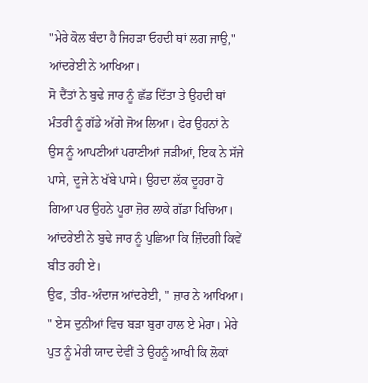"ਮੇਰੇ ਕੋਲ ਬੰਦਾ ਹੈ ਜਿਹੜਾ ਓਹਦੀ ਥਾਂ ਲਗ ਜਾਉ," ਆਂਦਰੇਈ ਨੇ ਆਖਿਆ।
ਸੋ ਦੈਂਤਾਂ ਨੇ ਬੁਢੇ ਜਾਰ ਨੂੰ ਛੱਡ ਦਿੱਤਾ ਤੇ ਉਹਦੀ ਥਾਂ ਮੰਤਰੀ ਨੂੰ ਗੱਡੇ ਅੱਗੇ ਜੋਅ ਲਿਆ। ਫੇਰ ਉਹਨਾਂ ਨੇ ਉਸ ਨੂੰ ਆਪਣੀਆਂ ਪਰਾਣੀਆਂ ਜੜੀਆਂ, ਇਕ ਨੇ ਸੱਜੇ ਪਾਸੇ, ਦੂਜੇ ਨੇ ਖੱਬੇ ਪਾਸੇ। ਉਹਦਾ ਲੱਕ ਦੂਹਰਾ ਹੋ ਗਿਆ ਪਰ ਉਹਨੇ ਪੂਰਾ ਜ਼ੋਰ ਲਾਕੇ ਗੱਡਾ ਖਿਚਿਆ।
ਆਂਦਰੇਈ ਨੇ ਬੁਢੇ ਜਾਰ ਨੂੰ ਪੁਛਿਆ ਕਿ ਜ਼ਿੰਦਗੀ ਕਿਵੇਂ ਬੀਤ ਰਹੀ ਏ।
ਉਫ, ਤੀਰ-ਅੰਦਾਜ ਆਂਦਰੇਈ, " ਜ਼ਾਰ ਨੇ ਆਖਿਆ। " ਏਸ ਦੁਨੀਆਂ ਵਿਚ ਬੜਾ ਬੁਰਾ ਹਾਲ ਏ ਮੇਰਾ। ਮੇਰੇ ਪੁਤ ਨੂੰ ਮੇਰੀ ਯਾਦ ਦੇਵੀਂ ਤੇ ਉਹਨੂੰ ਆਖੀ ਕਿ ਲੋਕਾਂ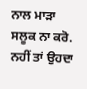ਨਾਲ ਮਾੜਾ ਸਲੂਕ ਨਾ ਕਰੋ. ਨਹੀਂ ਤਾਂ ਉਹਦਾ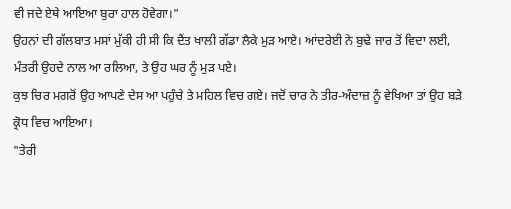ਵੀ ਜਦੇ ਏਥੇ ਆਇਆ ਬੁਰਾ ਹਾਲ ਹੋਵੇਗਾ।"
ਉਹਨਾਂ ਦੀ ਗੱਲਬਾਤ ਮਸਾਂ ਮੁੱਕੀ ਹੀ ਸੀ ਕਿ ਦੈਂਤ ਖਾਲੀ ਗੱਡਾ ਲੈਕੇ ਮੁੜ ਆਏ। ਆਂਦਰੇਈ ਨੇ ਬੁਢੇ ਜਾਰ ਤੋਂ ਵਿਦਾ ਲਈ, ਮੰਤਰੀ ਉਹਦੇ ਨਾਲ ਆ ਰਲਿਆ, ਤੇ ਉਹ ਘਰ ਨੂੰ ਮੁੜ ਪਏ।
ਕੁਝ ਚਿਰ ਮਗਰੋਂ ਉਹ ਆਪਣੇ ਦੇਸ ਆ ਪਹੁੰਚੇ ਤੇ ਮਹਿਲ ਵਿਚ ਗਏ। ਜਦੋਂ ਚਾਰ ਨੇ ਤੀਰ-ਅੰਦਾਜ਼ ਨੂੰ ਵੇਖਿਆ ਤਾਂ ਉਹ ਬੜੇ ਕ੍ਰੋਧ ਵਿਚ ਆਇਆ।
"ਤੇਰੀ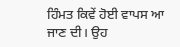ਹਿੰਮਤ ਕਿਵੇਂ ਹੋਈ ਵਾਪਸ ਆ ਜਾਣ ਦੀ। ਉਹ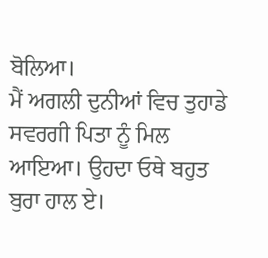ਬੋਲਿਆ।
ਮੈਂ ਅਗਲੀ ਦੁਨੀਆਂ ਵਿਚ ਤੁਹਾਡੇ ਸਵਰਗੀ ਪਿਤਾ ਨੂੰ ਮਿਲ ਆਇਆ। ਉਹਦਾ ਓਥੇ ਬਹੁਤ ਬੁਰਾ ਹਾਲ ਏ।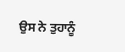ਉਸ ਨੇ ਤੁਹਾਨੂੰ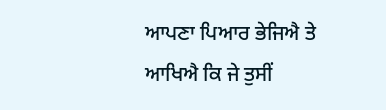ਆਪਣਾ ਪਿਆਰ ਭੇਜਿਐ ਤੇ ਆਖਿਐ ਕਿ ਜੇ ਤੁਸੀਂ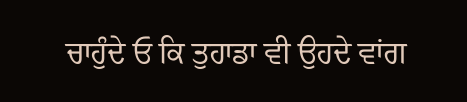ਚਾਹੁੰਦੇ ਓ ਕਿ ਤੁਹਾਡਾ ਵੀ ਉਹਦੇ ਵਾਂਗ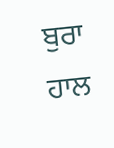ਬੁਰਾ ਹਾਲ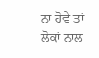ਨਾ ਹੋਵੇ ਤਾਂ ਲੋਕਾਂ ਨਾਲ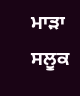ਮਾੜਾ ਸਲੂਕ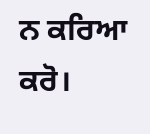ਨ ਕਰਿਆ ਕਰੋ।